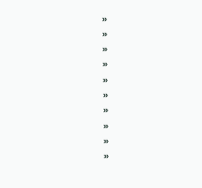»
»
»
»
»
»
»
»
»
»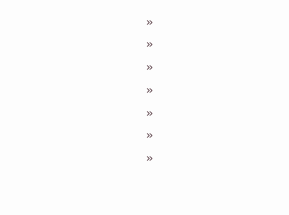»
»
»
»
»
»
»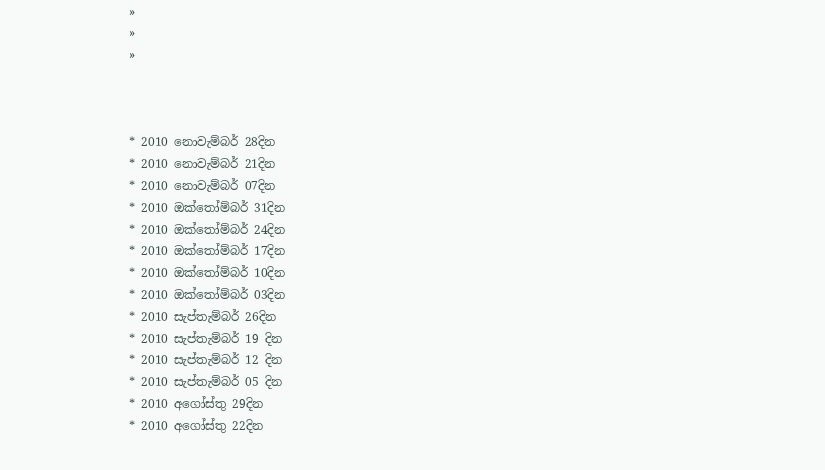»
»
»



* 2010 නොවැම්බර් 28දින
* 2010 නොවැම්බර් 21දින
* 2010 නොවැම්බර් 07දින
* 2010 ඔක්තෝම්බර් 31දින
* 2010 ඔක්තෝම්බර් 24දින
* 2010 ඔක්තෝම්බර් 17දින
* 2010 ඔක්තෝම්බර් 10දින
* 2010 ඔක්තෝම්බර් 03දින
* 2010 සැප්තැම්බර් 26දින
* 2010 සැප්තැම්බර් 19 දින
* 2010 සැප්තැම්බර් 12 දින
* 2010 සැප්තැම්බර් 05 දින
* 2010 අගෝස්තු 29දින
* 2010 අගෝස්තු 22දින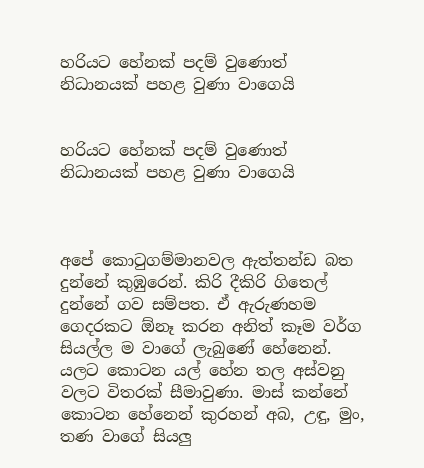හරියට හේනක් පදම් වුණොත් නිධානයක් පහළ වුණා වාගෙයි


හරියට හේනක් පදම් වුණොත් නිධානයක් පහළ වුණා වාගෙයි



අපේ කොටුගම්මානවල ඇත්තන්ඩ බත දුන්නේ කුඹුරෙන්. කිරි දීකිරි ගිතෙල් දුන්නේ ගව සම්පත. ඒ ඇරුණහම ගෙදරකට ඕනෑ කරන අනිත් කෑම වර්ග සියල්ල ම වාගේ ලැබුණේ හේනෙන්. යලට කොටන යල් හේන තල අස්වනු වලට විතරක් සීමාවුණා. මාස් කන්නේ කොටන හේනෙන් කුරහන් අබ, උඳු, මුං, තණ වාගේ සියලු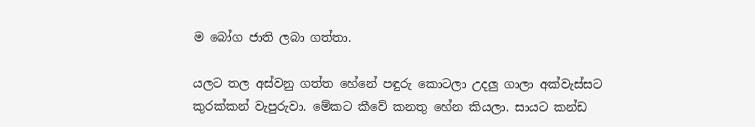ම බෝග ජාති ලබා ගත්තා.

යලට තල අස්වනු ගත්ත හේනේ පඳුරු කොටලා උදලු ගාලා අක්වැස්සට කුරක්කන් වැපුරුවා. මේකට කීවේ කනතු හේන කියලා. සායට කන්ඩ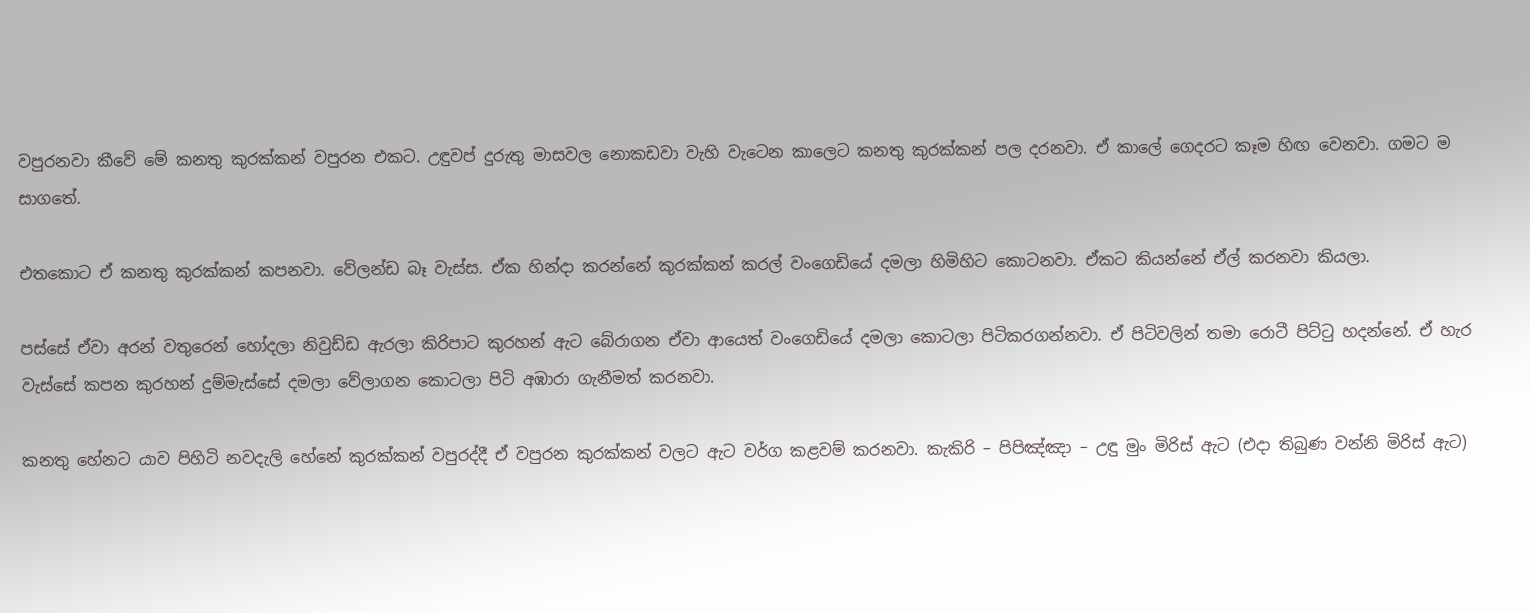වපුරනවා කීවේ මේ කනතු කුරක්කන් වපුරන එකට. උඳුවප් දුරුතු මාසවල නොකඩවා වැහි වැටෙන කාලෙට කනතු කුරක්කන් පල දරනවා. ඒ කාලේ ගෙදරට කෑම හිඟ වෙනවා. ගමට ම සාගතේ.

එතකොට ඒ කනතු කුරක්කන් කපනවා. වේලන්ඩ බෑ වැස්ස. ඒක හින්දා කරන්නේ කුරක්කන් කරල් වංගෙඩියේ දමලා හිමිහිට කොටනවා. ඒකට කියන්නේ ඒල් කරනවා කියලා.

පස්සේ ඒවා අරන් වතුරෙන් හෝදලා නිවුඩ්ඩ ඇරලා කිරිපාට කුරහන් ඇට බේරාගන ඒවා ආයෙත් වංගෙඩියේ දමලා කොටලා පිටිකරගන්නවා. ඒ පිටිවලින් තමා රොටී පිට්ටු හදන්නේ. ඒ හැර වැස්සේ කපන කුරහන් දුම්මැස්සේ දමලා වේලාගන කොටලා පිටි අඹාරා ගැනීමත් කරනවා.

කනතු හේනට යාව පිහිටි නවදැලි හේනේ කුරක්කන් වපුරද්දී ඒ වපුරන කුරක්කන් වලට ඇට වර්ග කළවම් කරනවා. කැකිරි – පිපිඤ්ඤා – උඳු මුං මිරිස් ඇට (එදා තිබුණ වන්නි මිරිස් ඇට)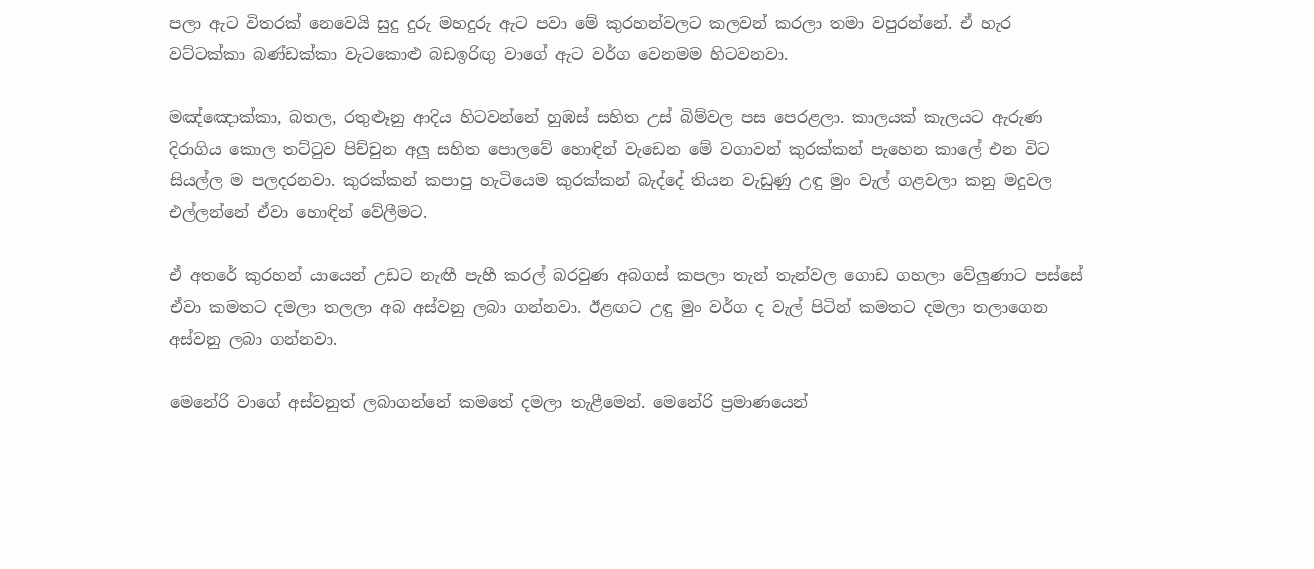පලා ඇට විතරක් නෙවෙයි සුදු දුරු මහදුරු ඇට පවා මේ කුරහන්වලට කලවන් කරලා තමා වපුරන්නේ. ඒ හැර වට්ටක්කා බණ්ඩක්කා වැටකොළු බඩඉරිඟු වාගේ ඇට වර්ග වෙනමම හිටවනවා.

මඤ්ඤොක්කා, බතල, රතුළූනු ආදිය හිටවන්නේ හුඹස් සහිත උස් බිම්වල පස පෙරළලා. කාලයක් කැලයට ඇරුණ දිරාගිය කොල තට්ටුව පිච්චුන අලු සහිත පොලවේ හොඳින් වැඩෙන මේ වගාවන් කුරක්කන් පැහෙන කාලේ එන විට සියල්ල ම පලදරනවා. කුරක්කන් කපාපු හැටියෙම කුරක්කන් බැද්දේ තියන වැඩුණු උඳු මුං වැල් ගළවලා කනු මදුවල එල්ලන්නේ ඒවා හොඳින් වේලීමට.

ඒ අතරේ කුරහන් යායෙන් උඩට නැඟී පැහී කරල් බරවුණ අබගස් කපලා තැන් තැන්වල ගොඩ ගහලා වේලුණාට පස්සේ ඒවා කමතට දමලා තලලා අබ අස්වනු ලබා ගන්නවා. ඊළඟට උඳු මුං වර්ග ද වැල් පිටින් කමතට දමලා තලාගෙන අස්වනු ලබා ගන්නවා.

මෙනේරි වාගේ අස්වනුත් ලබාගන්නේ කමතේ දමලා තැළීමෙන්. මෙනේරි ප්‍රමාණයෙන්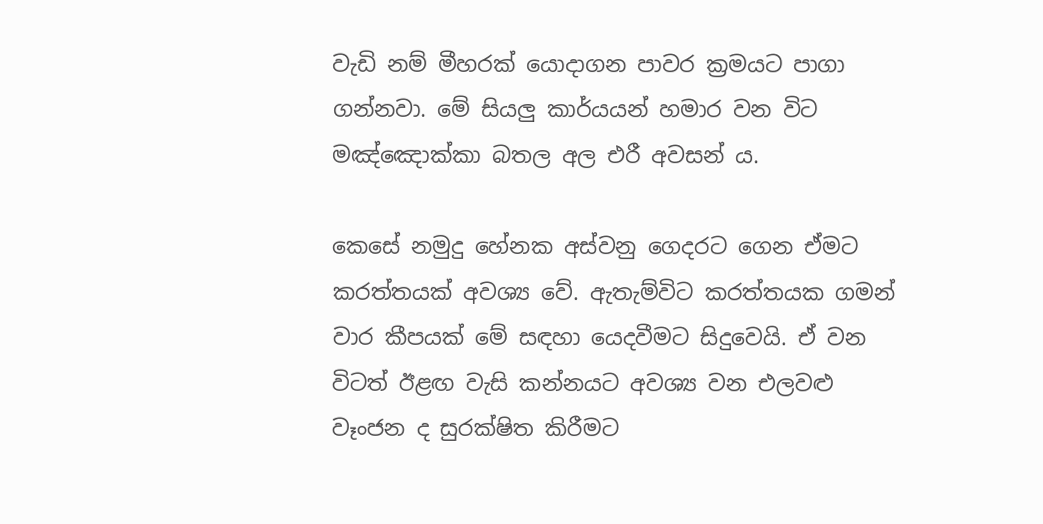වැඩි නම් මීහරක් යොදාගන පාවර ක්‍රමයට පාගා ගන්නවා. මේ සියලු කාර්යයන් හමාර වන විට මඤ්ඤොක්කා බතල අල එරී අවසන් ය.

කෙසේ නමුදු හේනක අස්වනු ගෙදරට ගෙන ඒමට කරත්තයක් අවශ්‍ය වේ. ඇතැම්විට කරත්තයක ගමන් වාර කීපයක් මේ සඳහා යෙදවීමට සිදුවෙයි. ඒ වන විටත් ඊළඟ වැසි කන්නයට අවශ්‍ය වන එලවළු වෑංජන ද සුරක්ෂිත කිරීමට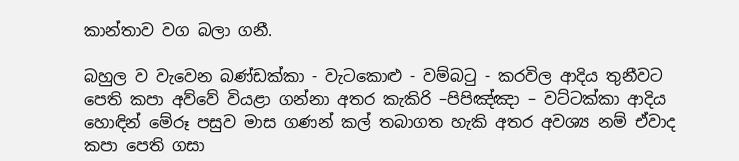කාන්තාව වග බලා ගනී.

බහුල ව වැවෙන බණ්ඩක්කා - වැටකොළු - වම්බටු - කරවිල ආදිය තුනීවට පෙති කපා අව්වේ වියළා ගන්නා අතර කැකිරි –පිපිඤ්ඤා – වට්ටක්කා ආදිය හොඳින් මේරූ පසුව මාස ගණන් කල් තබාගත හැකි අතර අවශ්‍ය නම් ඒවාද කපා පෙති ගසා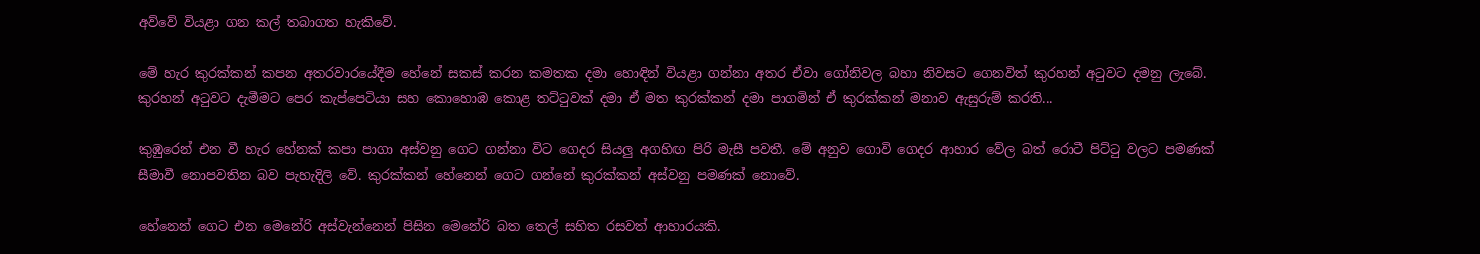අව්වේ වියළා ගන කල් තබාගත හැකිවේ.

මේ හැර කුරක්කන් කපන අතරවාරයේදීම හේනේ සකස් කරන කමතක දමා හොඳින් වියළා ගන්නා අතර ඒවා ගෝනිවල බහා නිවසට ගෙනවිත් කුරහන් අටුවට දමනු ලැබේ. කුරහන් අටුවට දැමීමට පෙර කැප්පෙටියා සහ කොහොඹ කොළ තට්ටුවක් දමා ඒ මත කුරක්කන් දමා පාගමින් ඒ කුරක්කන් මනාව ඇසුරුම් කරති...

කුඹුරෙන් එන වී හැර හේනක් කපා පාගා අස්වනු ගෙට ගන්නා විට ගෙදර සියලු අගහිඟ පිරි මැසී පවතී. මේ අනුව ගොවි ගෙදර ආහාර වේල බත් රොටී පිට්ටු වලට පමණක් සීමාවී නොපවතින බව පැහැදිලි වේ. කුරක්කන් හේනෙන් ගෙට ගන්නේ කුරක්කන් අස්වනු පමණක් නොවේ.

හේනෙන් ගෙට එන මෙනේරි අස්වැන්නෙන් පිසින මෙනේරි බත තෙල් සහිත රසවත් ආහාරයකි.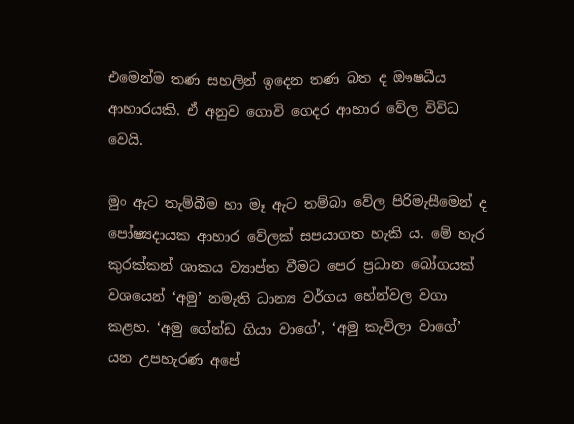එමෙන්ම තණ සහලින් ඉදෙන තණ බත ද ඖෂධීය ආහාරයකි. ඒ අනුව ගොවි ගෙදර ආහාර වේල විවිධ වෙයි.

මුං ඇට තැම්බීම හා මෑ ඇට තම්බා වේල පිරිමැසීමෙන් ද පෝෂ්‍යදායක ආහාර වේලක් සපයාගත හැකි ය. මේ හැර කුරක්කන් ශාකය ව්‍යාප්ත වීමට පෙර ප්‍රධාන බෝගයක් වශයෙන් ‘අමු’ නමැති ධාන්‍ය වර්ගය හේන්වල වගා කළහ. ‘අමු ගේන්ඩ ගියා වාගේ’, ‘අමු කැවිලා වාගේ’ යන උපහැරණ අපේ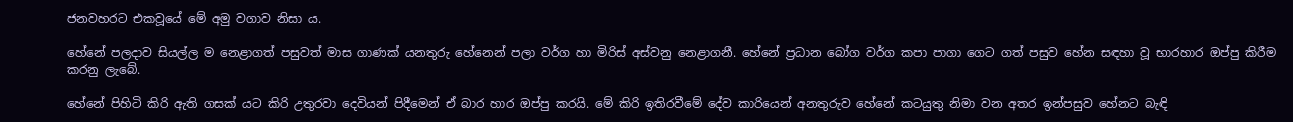ජනවහරට එකවූයේ මේ අමු වගාව නිසා ය.

හේනේ පලදාව සියල්ල ම නෙළාගත් පසුවත් මාස ගාණක් යනතුරු හේනෙන් පලා වර්ග හා මිරිස් අස්වනු නෙළාගනී. හේනේ ප්‍රධාන බෝග වර්ග කපා පාගා ගෙට ගත් පසුව හේන සඳහා වූ භාරහාර ඔප්පු කිරීම කරනු ලැබේ.

හේනේ පිහිටි කිරි ඇති ගසක් යට කිරි උතුරවා දෙවියන් පිදීමෙන් ඒ බාර හාර ඔප්පු කරයි. මේ කිරි ඉතිරවීමේ දේව කාරියෙන් අනතුරුව හේනේ කටයුතු නිමා වන අතර ඉන්පසුව හේනට බැඳි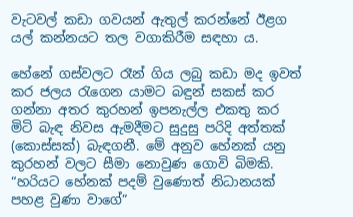වැටවල් කඩා ගවයන් ඇතුල් කරන්නේ ඊළග යල් කන්නයට තල වගාකිරීම සඳහා ය.

හේනේ ගස්වලට රෑන් ගිය ලබු කඩා මද ඉවත් කර ජලය රැගෙන යාමට බඳුන් සකස් කර ගන්නා අතර කුරහන් ඉපනැල්ල එකතු කර මිටි බැඳ නිවස ඇමදීමට සුදුසු පරිදි අත්තක් (කොස්සක්) බැඳගනී. මේ අනුව හේනක් යනු කුරහන් වලට සීමා නොවුණ ගොවි බිමකි. “හරියට හේනක් පදම් වුණොත් නිධානයක් පහළ වුණා වාගේ”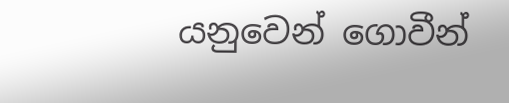යනුවෙන් ගොවීන්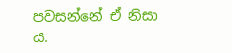පවසන්නේ ඒ නිසා ය.